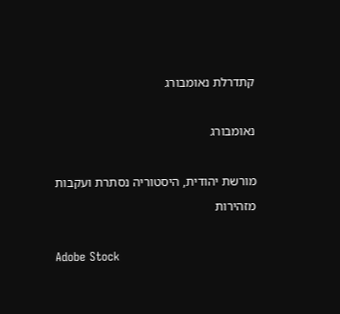קתדרלת נאומבורג

נאומבורג

מורשת יהודית, היסטוריה נסתרת ועקבות מזהירות

Adobe Stock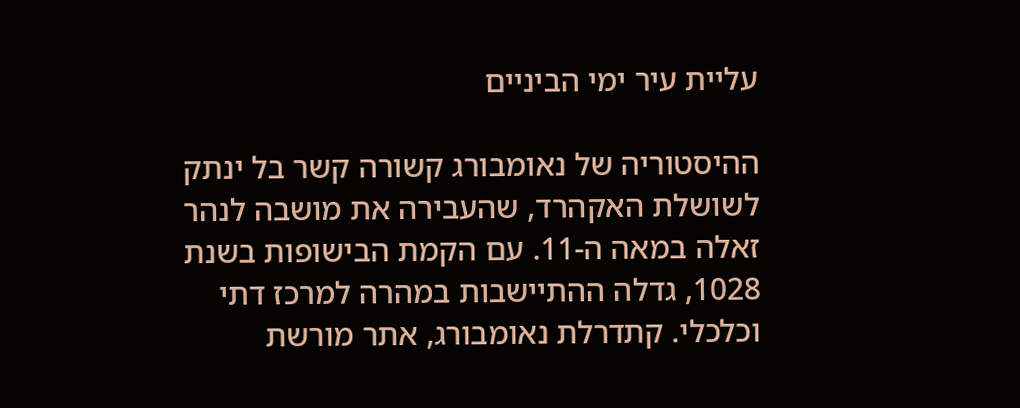עליית עיר ימי הביניים

ההיסטוריה של נאומבורג קשורה קשר בל ינתק לשושלת האקהרד, שהעבירה את מושבה לנהר זאלה במאה ה-11. עם הקמת הבישופות בשנת 1028, גדלה ההתיישבות במהרה למרכז דתי וכלכלי. קתדרלת נאומבורג, אתר מורשת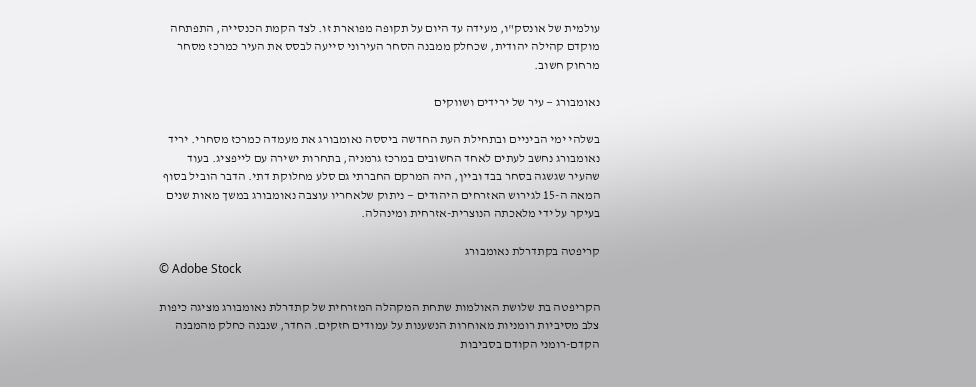עולמית של אונסק"ו, מעידה עד היום על תקופה מפוארת זו. לצד הקמת הכנסייה, התפתחה מוקדם קהילה יהודית, שכחלק ממבנה הסחר העירוני סייעה לבסס את העיר כמרכז מסחר מרחוק חשוב.

נאומבורג — עיר של ירידים ושווקים

בשלהי ימי הביניים ובתחילת העת החדשה ביססה נאומבורג את מעמדה כמרכז מסחרי. יריד נאומבורג נחשב לעתים לאחד החשובים במרכז גרמניה, בתחרות ישירה עם לייפציג. בעוד שהעיר שגשגה בסחר בבד וביין, היה המרקם החברתי גם סלע מחלוקת דתי. הדבר הוביל בסוף המאה ה-15 לגירוש האזרחים היהודים — ניתוק שלאחריו עוצבה נאומבורג במשך מאות שנים בעיקר על ידי מלאכתה הנוצרית-אזרחית ומינהלה.

קריפטה בקתדרלת נאומבורג
© Adobe Stock

הקריפטה בת שלושת האולמות שתחת המקהלה המזרחית של קתדרלת נאומבורג מציגה כיפות צלב מסיביות רומניות מאוחרות הנשענות על עמודים חזקים. החדר, שנבנה כחלק מהמבנה הקדם-רומני הקודם בסביבות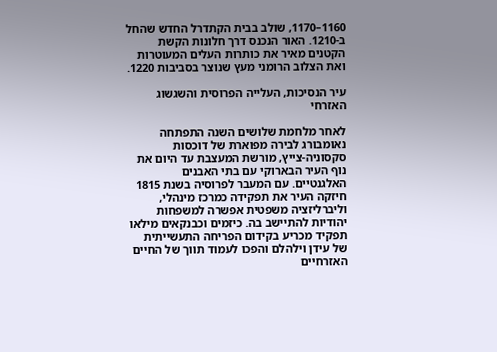1160–1170, שולב בבית הקתדרל החדש שהחל ב-1210. האור הנכנס דרך חלונות הקשת הקטנים מאיר את כותרות העלים המעוטרות ואת הצלוב הרומני מעץ שנוצר בסביבות 1220.

עיר הנסיכות, העלייה הפרוסית והשגשוג האזרחי

לאחר מלחמת שלושים השנה התפתחה נאומבורג לבירה מפוארת של דוכסות סקסוניה-צייץ, מורשת המעצבת עד היום את נוף העיר הבארוקי עם בתי האבנים האלגנטיים. עם המעבר לפרוסיה בשנת 1815 חיזקה העיר את תפקידה כמרכז מינהלי, וליברליזציה משפטית אפשרה למשפחות יהודיות להתיישב בה. כיזמים וכבנקאים מילאו תפקיד מכריע בקידום הפריחה התעשייתית של עידן וילהלם והפכו לעמוד תווך של החיים האזרחיים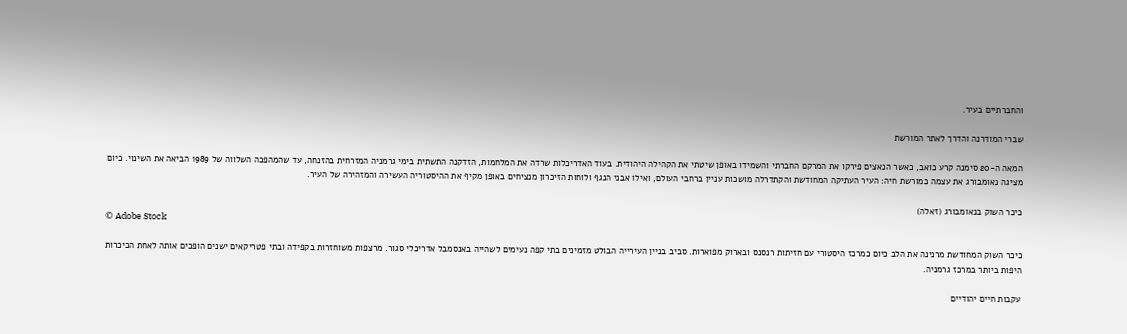והחברתיים בעיר.

שברי המודרנה והדרך לאתר המורשת

המאה ה-20 סימנה קרע כואב, כאשר הנאצים פירקו את המרקם החברתי והשמידו באופן שיטתי את הקהילה היהודית. בעוד האדריכלות שרדה את המלחמות, הזדקנה התשתית בימי גרמניה המזרחית בהזנחה, עד שהמהפכה השלווה של 1989 הביאה את השינוי. כיום מציגה נאומבורג את עצמה כמורשת חיה: העיר העתיקה המחודשת והקתדרלה מושכות עניין ברחבי העולם, ואילו אבני הנגף ולוחות הזיכרון מנציחים באופן מקיף את ההיסטוריה העשירה והמזהירה של העיר.

כיכר השוק בנאומבורג (זאלה)
© Adobe Stock

כיכר השוק המחודשת מרנינה את הלב כיום כמרכז היסטורי עם חזיתות רנסנס ובארוק מפוארות. סביב בניין העירייה הבולט מזמינים בתי קפה נעימים לשהייה באנסמבל אדריכלי סגור. מרצפות משוחזרות בקפידה ובתי פטריקאים ישנים הופכים אותה לאחת הכיכרות היפות ביותר במרכז גרמניה.

עקבות חיים יהודיים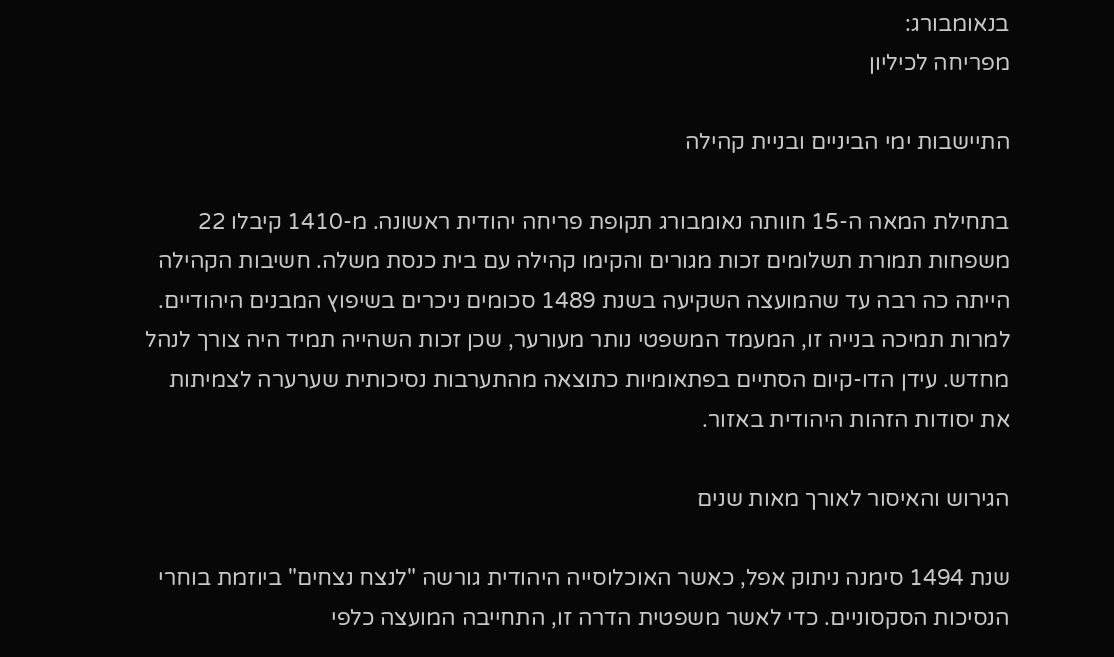בנאומבורג:
מפריחה לכיליון

התיישבות ימי הביניים ובניית קהילה

בתחילת המאה ה-15 חוותה נאומבורג תקופת פריחה יהודית ראשונה. מ-1410 קיבלו 22 משפחות תמורת תשלומים זכות מגורים והקימו קהילה עם בית כנסת משלה. חשיבות הקהילה הייתה כה רבה עד שהמועצה השקיעה בשנת 1489 סכומים ניכרים בשיפוץ המבנים היהודיים. למרות תמיכה בנייה זו, המעמד המשפטי נותר מעורער, שכן זכות השהייה תמיד היה צורך לנהל מחדש. עידן הדו-קיום הסתיים בפתאומיות כתוצאה מהתערבות נסיכותית שערערה לצמיתות את יסודות הזהות היהודית באזור.

הגירוש והאיסור לאורך מאות שנים

שנת 1494 סימנה ניתוק אפל, כאשר האוכלוסייה היהודית גורשה "לנצח נצחים" ביוזמת בוחרי הנסיכות הסקסוניים. כדי לאשר משפטית הדרה זו, התחייבה המועצה כלפי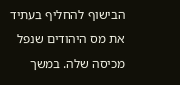הבישוף להחליף בעתיד את מס היהודים שנפל מכיסה שלה. במשך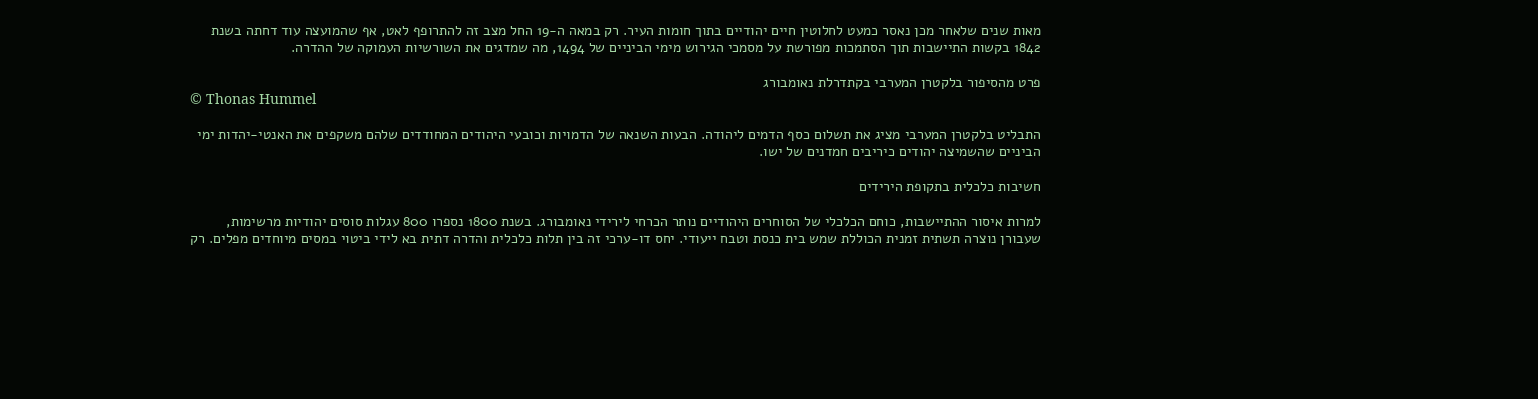מאות שנים שלאחר מכן נאסר כמעט לחלוטין חיים יהודיים בתוך חומות העיר. רק במאה ה-19 החל מצב זה להתרופף לאט, אף שהמועצה עוד דחתה בשנת 1842 בקשות התיישבות תוך הסתמכות מפורשת על מסמכי הגירוש מימי הביניים של 1494, מה שמדגים את השורשיות העמוקה של ההדרה.

פרט מהסיפור בלקטרן המערבי בקתדרלת נאומבורג
© Thonas Hummel

התבליט בלקטרן המערבי מציג את תשלום כסף הדמים ליהודה. הבעות השנאה של הדמויות וכובעי היהודים המחודדים שלהם משקפים את האנטי-יהדות ימי הביניים שהשמיצה יהודים כיריבים חמדנים של ישו.

חשיבות כלכלית בתקופת הירידים

למרות איסור ההתיישבות, כוחם הכלכלי של הסוחרים היהודיים נותר הכרחי לירידי נאומבורג. בשנת 1800 נספרו 800 עגלות סוסים יהודיות מרשימות, שעבורן נוצרה תשתית זמנית הכוללת שמש בית כנסת וטבח ייעודי. יחס דו-ערכי זה בין תלות כלכלית והדרה דתית בא לידי ביטוי במסים מיוחדים מפלים. רק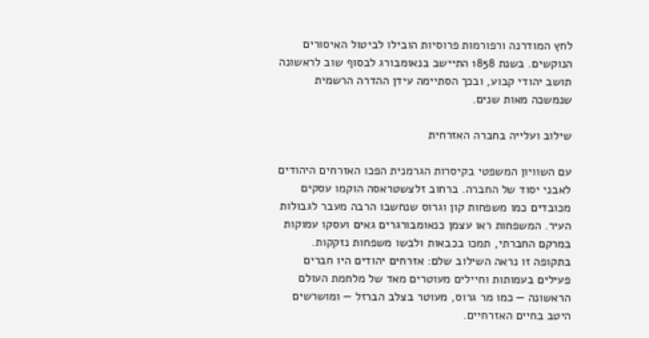לחץ המודרנה ורפורמות פרוסיות הובילו לביטול האיסורים הנוקשים. בשנת 1858 התיישב בנאומבורג לבסוף שוב לראשונה תושב יהודי קבוע, ובכך הסתיימה עידן ההדרה הרשמית שנמשכה מאות שנים.

שילוב ועלייה בחברה האזרחית

עם השוויון המשפטי בקיסרות הגרמנית הפכו האזרחים היהודים לאבני יסוד של החברה. ברחוב זלצשטראסה הוקמו עסקים מכובדים כמו משפחות קון וגרוס שנחשבו הרבה מעבר לגבולות העיר. המשפחות ראו עצמן כנאומבורגרים גאים ועסקו עמוקות במרקם החברתי, תמכו בכבאות ולבשו משפחות נזקקות. בתקופה זו נראה השילוב שלם: אזרחים יהודים היו חברים פעילים בעמותות וחיילים מעוטרים מאד של מלחמת העולם הראשונה — כמו מר גרוס, מעוטר בצלב הברזל — ומושרשים היטב בחיים האזרחיים.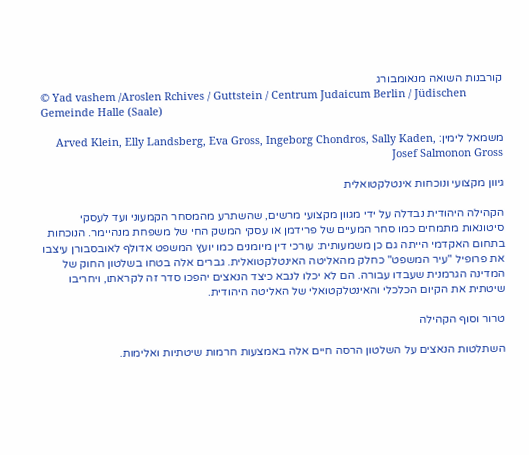קורבנות השואה מנאומבורג
© Yad vashem /Aroslen Rchives / Guttstein / Centrum Judaicum Berlin / Jüdischen Gemeinde Halle (Saale)

משמאל לימין: Arved Klein, Elly Landsberg, Eva Gross, Ingeborg Chondros, Sally Kaden, Josef Salmonon Gross

גיוון מקצועי ונוכחות אינטלקטואלית

הקהילה היהודית נבדלה על ידי מגוון מקצועי מרשים, שהשתרע מהמסחר הקמעוני ועד לעסקי סיטונאות מתמחים כמו סחר המעיים של פרידמן או עסקי המשק החי של משפחת מנהיימר. הנוכחות בתחום האקדמי הייתה גם כן משמעותית: עורכי דין מיומנים כמו יועץ המשפט אדולף לאובסבורן עיצבו את פרופיל "עיר המשפט" כחלק מהאליטה האינטלקטואלית. גברים אלה בטחו בשלטון החוק של המדינה הגרמנית שעבדו עבורה. הם לא יכלו לנבא כיצד הנאצים יהפכו סדר זה לקראתו, ויחריבו שיטתית את הקיום הכלכלי והאינטלקטואלי של האליטה היהודית.

טרור וסוף הקהילה

השתלטות הנאצים על השלטון הרסה חיים אלה באמצעות חרמות שיטתיות ואלימות.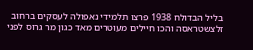בליל הבדולח 1938 פרצו תלמידי נאפולה לעסקים ברחוב זלצשטראסה והכו חיילים מעוטרים מאד כגון מר גרוס לפני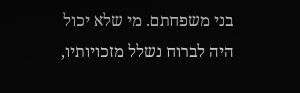בני משפחתם. מי שלא יכול היה לברוח נשלל מזכויותיו,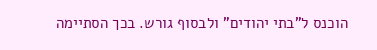הוכנס ל"בתי יהודים" ולבסוף גורש. בכך הסתיימה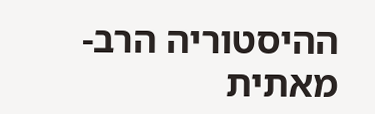ההיסטוריה הרב-מאתית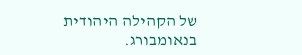של הקהילה היהודית בנאומבורג.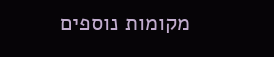מקומות נוספים